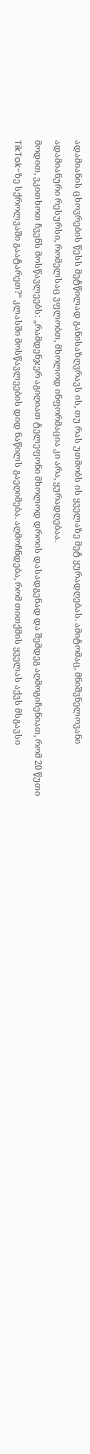ადამიანის ცხოვრების წესს მეტწილად განისაზღვრავს ის, თუ რას უთმობს ის ყველაზე მეტ ყურადღებას. ამიტომაც, მნიშვნელოვანი ადამიანური რესურსი, რომელსაც ვფლობთ, მხოლოდ ინფორმაცია კი არა, ყურადღებაა.
მოდით, ვკითხოთ ჩვენს მოსწავლეებს: „რამდენჯერ აგიღიათ ტელეფონი მხოლოდ დროის დასადგენად და შემდეგ აღმოგიჩენიათ, რომ 20 წუთი TikTok-ზე სქროლვაში გაატარეთ?“ კლასში მოსწავლეების დიდ ნაწილს გაეღიმება. აღმოჩნდება, რომ თითქმის ყველას აქვს მსგავსი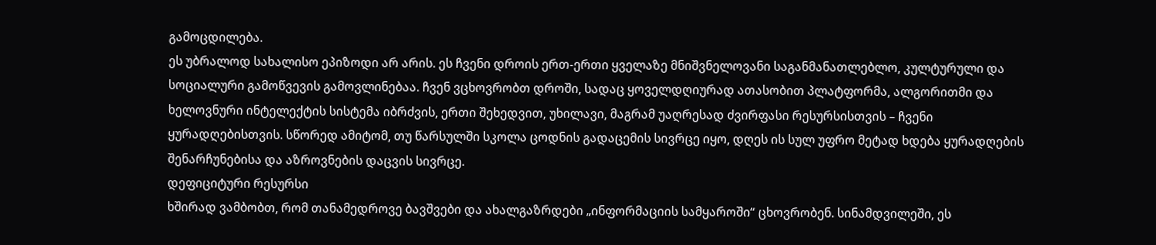გამოცდილება.
ეს უბრალოდ სახალისო ეპიზოდი არ არის. ეს ჩვენი დროის ერთ-ერთი ყველაზე მნიშვნელოვანი საგანმანათლებლო, კულტურული და სოციალური გამოწვევის გამოვლინებაა. ჩვენ ვცხოვრობთ დროში, სადაც ყოველდღიურად ათასობით პლატფორმა, ალგორითმი და ხელოვნური ინტელექტის სისტემა იბრძვის, ერთი შეხედვით, უხილავი, მაგრამ უაღრესად ძვირფასი რესურსისთვის – ჩვენი ყურადღებისთვის. სწორედ ამიტომ, თუ წარსულში სკოლა ცოდნის გადაცემის სივრცე იყო, დღეს ის სულ უფრო მეტად ხდება ყურადღების შენარჩუნებისა და აზროვნების დაცვის სივრცე.
დეფიციტური რესურსი
ხშირად ვამბობთ, რომ თანამედროვე ბავშვები და ახალგაზრდები „ინფორმაციის სამყაროში“ ცხოვრობენ. სინამდვილეში, ეს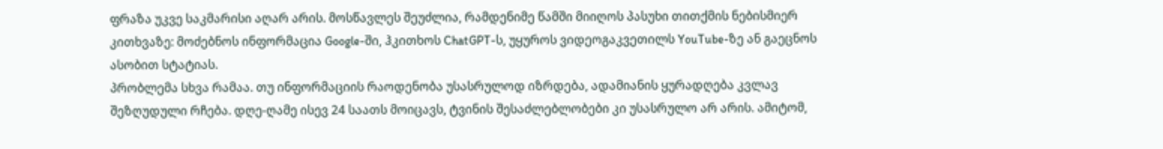ფრაზა უკვე საკმარისი აღარ არის. მოსწავლეს შეუძლია, რამდენიმე წამში მიიღოს პასუხი თითქმის ნებისმიერ კითხვაზე: მოძებნოს ინფორმაცია Google-ში, ჰკითხოს ChatGPT-ს, უყუროს ვიდეოგაკვეთილს YouTube-ზე ან გაეცნოს ასობით სტატიას.
პრობლემა სხვა რამაა. თუ ინფორმაციის რაოდენობა უსასრულოდ იზრდება, ადამიანის ყურადღება კვლავ შეზღუდული რჩება. დღე-ღამე ისევ 24 საათს მოიცავს, ტვინის შესაძლებლობები კი უსასრულო არ არის. ამიტომ,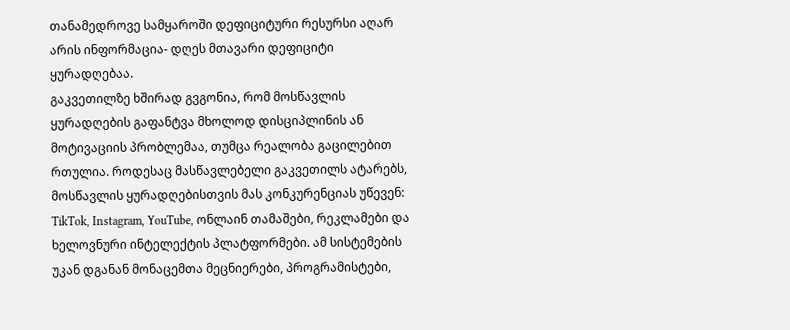თანამედროვე სამყაროში დეფიციტური რესურსი აღარ არის ინფორმაცია- დღეს მთავარი დეფიციტი ყურადღებაა.
გაკვეთილზე ხშირად გვგონია, რომ მოსწავლის ყურადღების გაფანტვა მხოლოდ დისციპლინის ან მოტივაციის პრობლემაა, თუმცა რეალობა გაცილებით რთულია. როდესაც მასწავლებელი გაკვეთილს ატარებს, მოსწავლის ყურადღებისთვის მას კონკურენციას უწევენ: TikTok, Instagram, YouTube, ონლაინ თამაშები, რეკლამები და ხელოვნური ინტელექტის პლატფორმები. ამ სისტემების უკან დგანან მონაცემთა მეცნიერები, პროგრამისტები,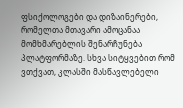ფსიქოლოგები და დიზაინერები, რომელთა მთავარი ამოცანაა მომხმარებლის შენარჩუნება პლატფორმაზე. სხვა სიტყვებით რომ ვთქვათ, კლასში მასწავლებელი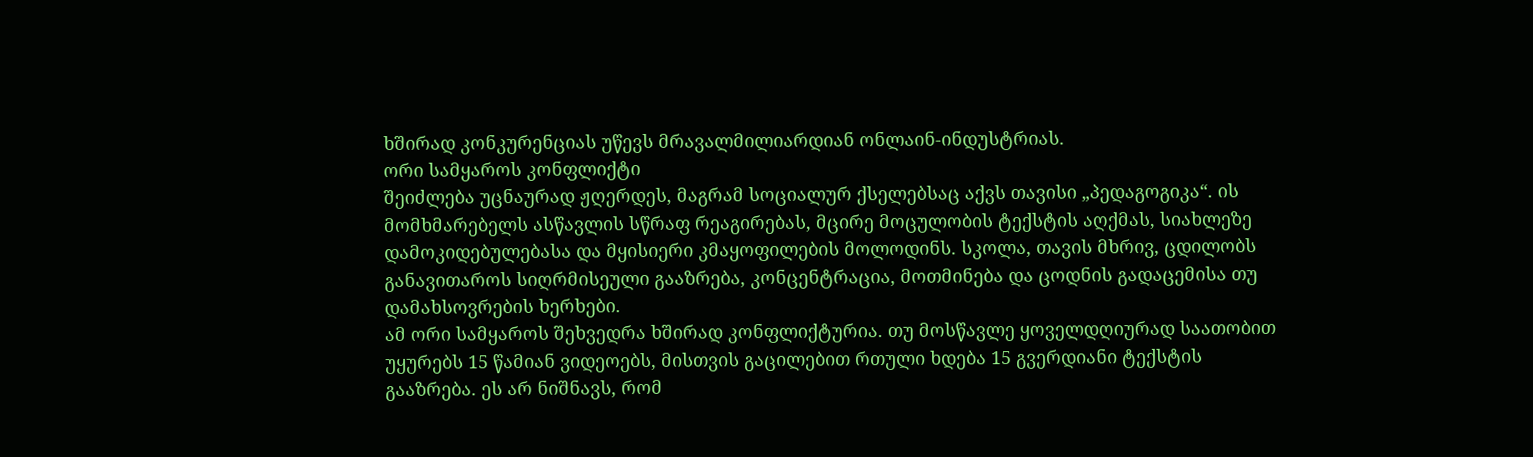ხშირად კონკურენციას უწევს მრავალმილიარდიან ონლაინ-ინდუსტრიას.
ორი სამყაროს კონფლიქტი
შეიძლება უცნაურად ჟღერდეს, მაგრამ სოციალურ ქსელებსაც აქვს თავისი „პედაგოგიკა“. ის მომხმარებელს ასწავლის სწრაფ რეაგირებას, მცირე მოცულობის ტექსტის აღქმას, სიახლეზე დამოკიდებულებასა და მყისიერი კმაყოფილების მოლოდინს. სკოლა, თავის მხრივ, ცდილობს განავითაროს სიღრმისეული გააზრება, კონცენტრაცია, მოთმინება და ცოდნის გადაცემისა თუ დამახსოვრების ხერხები.
ამ ორი სამყაროს შეხვედრა ხშირად კონფლიქტურია. თუ მოსწავლე ყოველდღიურად საათობით უყურებს 15 წამიან ვიდეოებს, მისთვის გაცილებით რთული ხდება 15 გვერდიანი ტექსტის გააზრება. ეს არ ნიშნავს, რომ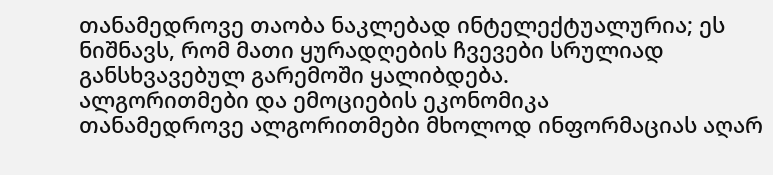თანამედროვე თაობა ნაკლებად ინტელექტუალურია; ეს ნიშნავს, რომ მათი ყურადღების ჩვევები სრულიად განსხვავებულ გარემოში ყალიბდება.
ალგორითმები და ემოციების ეკონომიკა
თანამედროვე ალგორითმები მხოლოდ ინფორმაციას აღარ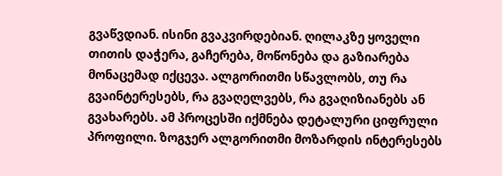გვაწვდიან. ისინი გვაკვირდებიან. ღილაკზე ყოველი თითის დაჭერა, გაჩერება, მოწონება და გაზიარება მონაცემად იქცევა. ალგორითმი სწავლობს, თუ რა გვაინტერესებს, რა გვაღელვებს, რა გვაღიზიანებს ან გვახარებს. ამ პროცესში იქმნება დეტალური ციფრული პროფილი. ზოგჯერ ალგორითმი მოზარდის ინტერესებს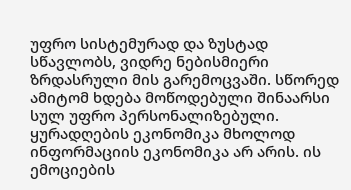უფრო სისტემურად და ზუსტად სწავლობს, ვიდრე ნებისმიერი ზრდასრული მის გარემოცვაში. სწორედ ამიტომ ხდება მოწოდებული შინაარსი სულ უფრო პერსონალიზებული.
ყურადღების ეკონომიკა მხოლოდ ინფორმაციის ეკონომიკა არ არის. ის ემოციების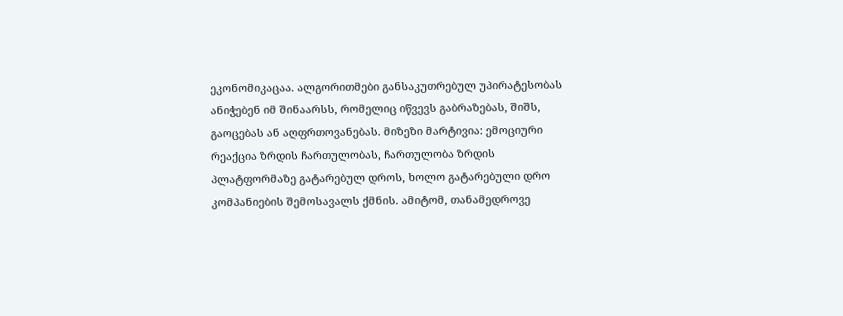ეკონომიკაცაა. ალგორითმები განსაკუთრებულ უპირატესობას ანიჭებენ იმ შინაარსს, რომელიც იწვევს გაბრაზებას, შიშს, გაოცებას ან აღფრთოვანებას. მიზეზი მარტივია: ემოციური რეაქცია ზრდის ჩართულობას, ჩართულობა ზრდის პლატფორმაზე გატარებულ დროს, ხოლო გატარებული დრო კომპანიების შემოსავალს ქმნის. ამიტომ, თანამედროვე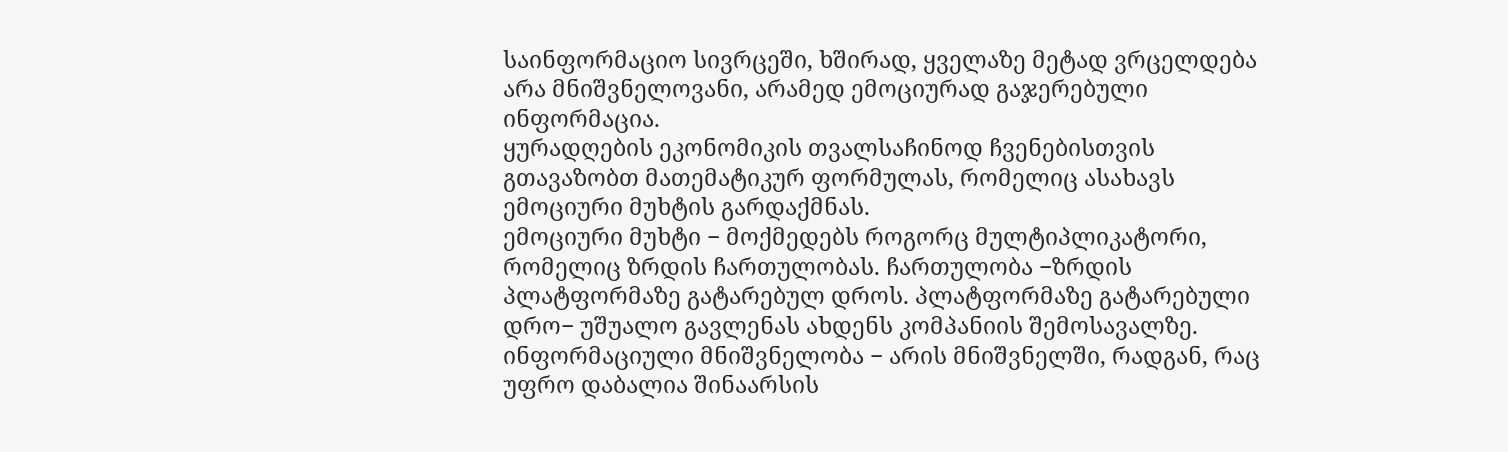საინფორმაციო სივრცეში, ხშირად, ყველაზე მეტად ვრცელდება არა მნიშვნელოვანი, არამედ ემოციურად გაჯერებული ინფორმაცია.
ყურადღების ეკონომიკის თვალსაჩინოდ ჩვენებისთვის გთავაზობთ მათემატიკურ ფორმულას, რომელიც ასახავს ემოციური მუხტის გარდაქმნას.
ემოციური მუხტი − მოქმედებს როგორც მულტიპლიკატორი, რომელიც ზრდის ჩართულობას. ჩართულობა −ზრდის პლატფორმაზე გატარებულ დროს. პლატფორმაზე გატარებული დრო− უშუალო გავლენას ახდენს კომპანიის შემოსავალზე. ინფორმაციული მნიშვნელობა − არის მნიშვნელში, რადგან, რაც უფრო დაბალია შინაარსის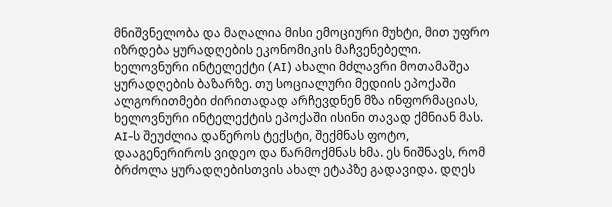მნიშვნელობა და მაღალია მისი ემოციური მუხტი, მით უფრო იზრდება ყურადღების ეკონომიკის მაჩვენებელი.
ხელოვნური ინტელექტი (AI) ახალი მძლავრი მოთამაშეა ყურადღების ბაზარზე. თუ სოციალური მედიის ეპოქაში ალგორითმები ძირითადად არჩევდნენ მზა ინფორმაციას, ხელოვნური ინტელექტის ეპოქაში ისინი თავად ქმნიან მას. AI-ს შეუძლია დაწეროს ტექსტი, შექმნას ფოტო, დააგენერიროს ვიდეო და წარმოქმნას ხმა. ეს ნიშნავს, რომ ბრძოლა ყურადღებისთვის ახალ ეტაპზე გადავიდა. დღეს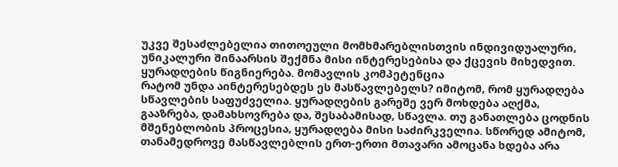უკვე შესაძლებელია თითოეული მომხმარებლისთვის ინდივიდუალური, უნიკალური შინაარსის შექმნა მისი ინტერესებისა და ქცევის მიხედვით.
ყურადღების წიგნიერება. მომავლის კომპეტენცია
რატომ უნდა აინტერესებდეს ეს მასწავლებელს? იმიტომ, რომ ყურადღება სწავლების საფუძველია. ყურადღების გარეშე ვერ მოხდება აღქმა, გააზრება, დამახსოვრება და, შესაბამისად, სწავლა. თუ განათლება ცოდნის მშენებლობის პროცესია, ყურადღება მისი საძირკველია. სწორედ ამიტომ, თანამედროვე მასწავლებლის ერთ-ერთი მთავარი ამოცანა ხდება არა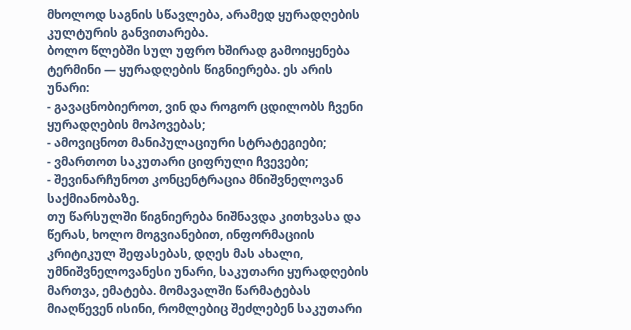მხოლოდ საგნის სწავლება, არამედ ყურადღების კულტურის განვითარება.
ბოლო წლებში სულ უფრო ხშირად გამოიყენება ტერმინი — ყურადღების წიგნიერება. ეს არის უნარი:
- გავაცნობიეროთ, ვინ და როგორ ცდილობს ჩვენი ყურადღების მოპოვებას;
- ამოვიცნოთ მანიპულაციური სტრატეგიები;
- ვმართოთ საკუთარი ციფრული ჩვევები;
- შევინარჩუნოთ კონცენტრაცია მნიშვნელოვან საქმიანობაზე.
თუ წარსულში წიგნიერება ნიშნავდა კითხვასა და წერას, ხოლო მოგვიანებით, ინფორმაციის კრიტიკულ შეფასებას, დღეს მას ახალი, უმნიშვნელოვანესი უნარი, საკუთარი ყურადღების მართვა, ემატება. მომავალში წარმატებას მიაღწევენ ისინი, რომლებიც შეძლებენ საკუთარი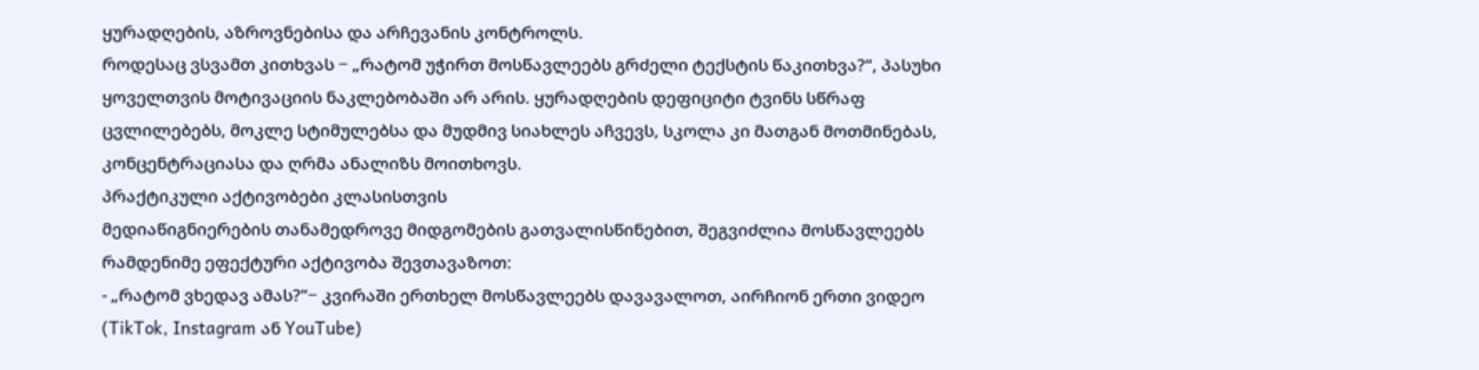ყურადღების, აზროვნებისა და არჩევანის კონტროლს.
როდესაც ვსვამთ კითხვას − „რატომ უჭირთ მოსწავლეებს გრძელი ტექსტის წაკითხვა?“, პასუხი ყოველთვის მოტივაციის ნაკლებობაში არ არის. ყურადღების დეფიციტი ტვინს სწრაფ ცვლილებებს, მოკლე სტიმულებსა და მუდმივ სიახლეს აჩვევს, სკოლა კი მათგან მოთმინებას, კონცენტრაციასა და ღრმა ანალიზს მოითხოვს.
პრაქტიკული აქტივობები კლასისთვის
მედიაწიგნიერების თანამედროვე მიდგომების გათვალისწინებით, შეგვიძლია მოსწავლეებს რამდენიმე ეფექტური აქტივობა შევთავაზოთ:
- „რატომ ვხედავ ამას?“− კვირაში ერთხელ მოსწავლეებს დავავალოთ, აირჩიონ ერთი ვიდეო (TikTok, Instagram ან YouTube)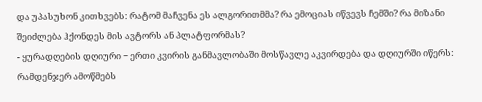და უპასუხონ კითხვებს: რატომ მაჩვენა ეს ალგორითმმა? რა ემოციას იწვევს ჩემში? რა მიზანი შეიძლება ჰქონდეს მის ავტორს ან პლატფორმას?
- ყურადღების დღიური − ერთი კვირის განმავლობაში მოსწავლე აკვირდება და დღიურში იწერს: რამდენჯერ ამოწმებს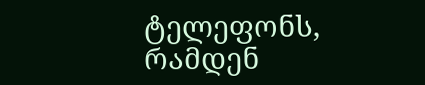ტელეფონს, რამდენ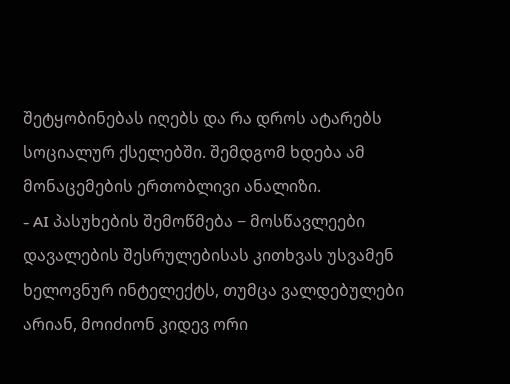შეტყობინებას იღებს და რა დროს ატარებს სოციალურ ქსელებში. შემდგომ ხდება ამ მონაცემების ერთობლივი ანალიზი.
- AI პასუხების შემოწმება − მოსწავლეები დავალების შესრულებისას კითხვას უსვამენ ხელოვნურ ინტელექტს, თუმცა ვალდებულები არიან, მოიძიონ კიდევ ორი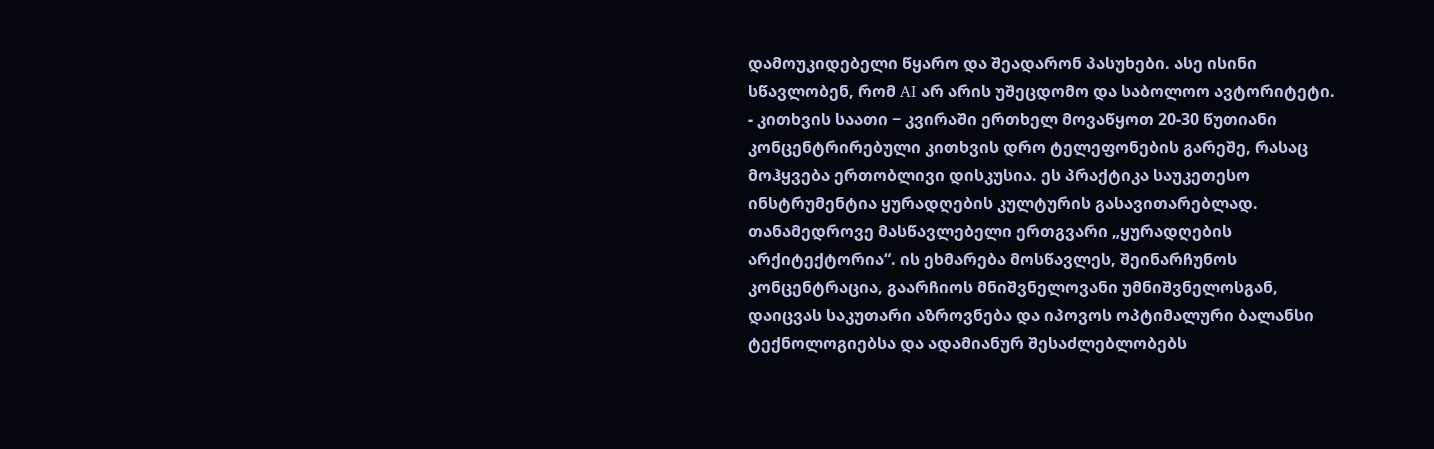დამოუკიდებელი წყარო და შეადარონ პასუხები. ასე ისინი სწავლობენ, რომ AI არ არის უშეცდომო და საბოლოო ავტორიტეტი.
- კითხვის საათი − კვირაში ერთხელ მოვაწყოთ 20-30 წუთიანი კონცენტრირებული კითხვის დრო ტელეფონების გარეშე, რასაც მოჰყვება ერთობლივი დისკუსია. ეს პრაქტიკა საუკეთესო ინსტრუმენტია ყურადღების კულტურის გასავითარებლად.
თანამედროვე მასწავლებელი ერთგვარი „ყურადღების არქიტექტორია“. ის ეხმარება მოსწავლეს, შეინარჩუნოს კონცენტრაცია, გაარჩიოს მნიშვნელოვანი უმნიშვნელოსგან, დაიცვას საკუთარი აზროვნება და იპოვოს ოპტიმალური ბალანსი ტექნოლოგიებსა და ადამიანურ შესაძლებლობებს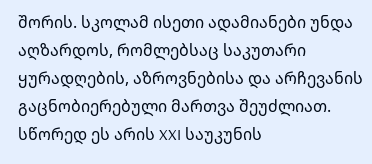შორის. სკოლამ ისეთი ადამიანები უნდა აღზარდოს, რომლებსაც საკუთარი ყურადღების, აზროვნებისა და არჩევანის გაცნობიერებული მართვა შეუძლიათ. სწორედ ეს არის XXI საუკუნის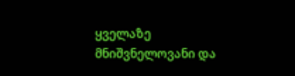ყველაზე მნიშვნელოვანი და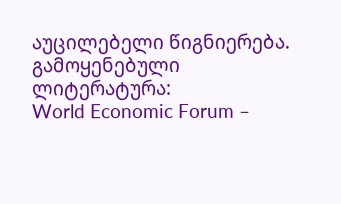აუცილებელი წიგნიერება.
გამოყენებული ლიტერატურა:
World Economic Forum –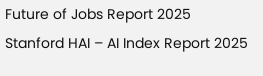Future of Jobs Report 2025
Stanford HAI – AI Index Report 2025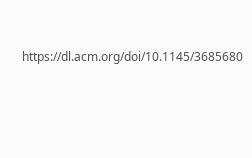https://dl.acm.org/doi/10.1145/3685680